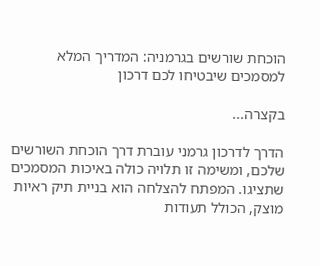הוכחת שורשים בגרמניה: המדריך המלא למסמכים שיבטיחו לכם דרכון

בקצרה...

הדרך לדרכון גרמני עוברת דרך הוכחת השורשים שלכם, ומשימה זו תלויה כולה באיכות המסמכים שתציגו. המפתח להצלחה הוא בניית תיק ראיות מוצק, הכולל תעודות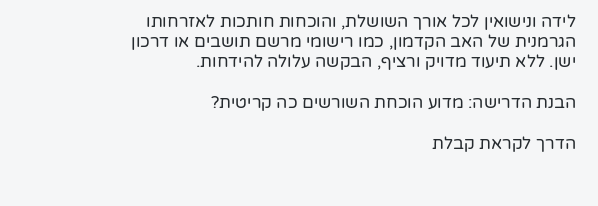לידה ונישואין לכל אורך השושלת, והוכחות חותכות לאזרחותו הגרמנית של האב הקדמון, כמו רישומי מרשם תושבים או דרכון ישן. ללא תיעוד מדויק ורציף, הבקשה עלולה להידחות.

הבנת הדרישה: מדוע הוכחת השורשים כה קריטית?

הדרך לקראת קבלת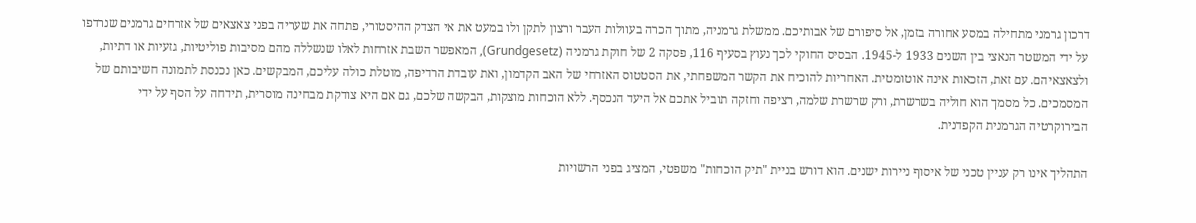דרכון גרמני מתחילה במסע אחורה בזמן, אל סיפורם של אבותיכם. ממשלת גרמניה, מתוך הכרה בעוולות העבר ורצון לתקן ולו במעט את אי הצדק ההיסטורי, פתחה את שעריה בפני צאצאים של אזרחים גרמנים שנרדפו על ידי המשטר הנאצי בין השנים 1933 ל-1945. הבסיס החוקי לכך נעוץ בסעיף 116, פסקה 2 של חוקת גרמניה (Grundgesetz), המאפשר השבת אזרחות לאלו שנשללה מהם מסיבות פוליטיות, גזעיות או דתיות, ולצאצאיהם. עם זאת, הזכאות אינה אוטומטית. האחריות להוכיח את הקשר המשפחתי, את הסטטוס האזרחי של האב הקדמון, ואת עובדת הרדיפה, מוטלת כולה עליכם, המבקשים. כאן נכנסת לתמונה חשיבותם של המסמכים. כל מסמך הוא חוליה בשרשרת, ורק שרשרת שלמה, רציפה וחזקה תוביל אתכם אל היעד הנכסף. ללא הוכחות מוצקות, הבקשה שלכם, גם אם היא צודקת מבחינה מוסרית, תידחה על הסף על ידי הבירוקרטיה הגרמנית הקפדנית.

התהליך אינו רק עניין טכני של איסוף ניירות ישנים. הוא דורש בניית "תיק הוכחות" משפטי, המציג בפני הרשויות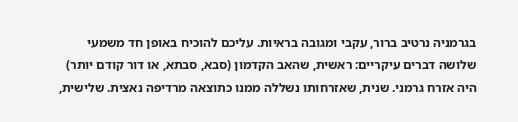בגרמניה נרטיב ברור, עקבי ומגובה בראיות. עליכם להוכיח באופן חד משמעי שלושה דברים עיקריים: ראשית, שהאב הקדמון (סבא, סבתא, או דור קודם יותר) היה אזרח גרמני. שנית, שאזרחותו נשללה ממנו כתוצאה מרדיפה נאצית. שלישית,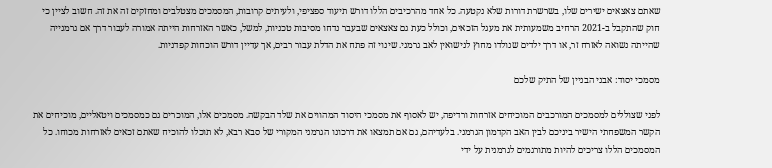שאתם צאצאים ישירים שלו, בשרשרת דורות שלא נקטעה. כל אחד מהרכיבים הללו דורש תיעוד ספציפי, ולעיתים קרובות, המסמכים מצטלבים ומחזקים זה את זה. חשוב לציין כי חוק שהתקבל ב-2021 הרחיב משמעותית את מעגל הזכאים, וכולל כעת גם צאצאים שבעבר נדחו מסיבות טכניות, למשל, כאשר האזרחות הייתה אמורה לעבור דרך אם גרמנייה שהייתה נשואה לאזרח זר, או דרך ילדים שנולדו מחוץ לנישואין לאב גרמני. שינוי זה פתח את הדלת עבור רבים, אך עדיין דורש הוכחות קפדניות.

מסמכי יסוד: אבני הבניין של התיק שלכם

לפני שצוללים למסמכים המורכבים המוכיחים אזרחות ורדיפה, יש לאסוף את מסמכי היסוד המהווים את שלד הבקשה. מסמכים אלו, המוכרים גם כמסמכים ויטאליים, מוכיחים את הקשר המשפחתי הישיר ביניכם לבין האב הקדמון הגרמני. בלעדיהם, גם אם תמצאו את דרכונו הגרמני המקורי של סבא רבא, לא תוכלו להוכיח שאתם זכאים לאזרחות מכוחו. כל המסמכים הללו צריכים להיות מתורגמים לגרמנית על ידי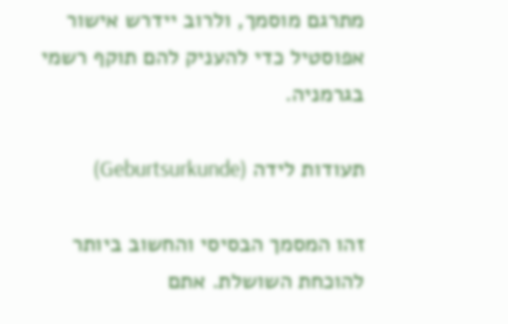מתרגם מוסמך, ולרוב יידרש אישור אפוסטיל כדי להעניק להם תוקף רשמי בגרמניה.

תעודות לידה (Geburtsurkunde)

זהו המסמך הבסיסי והחשוב ביותר להוכחת השושלת. אתם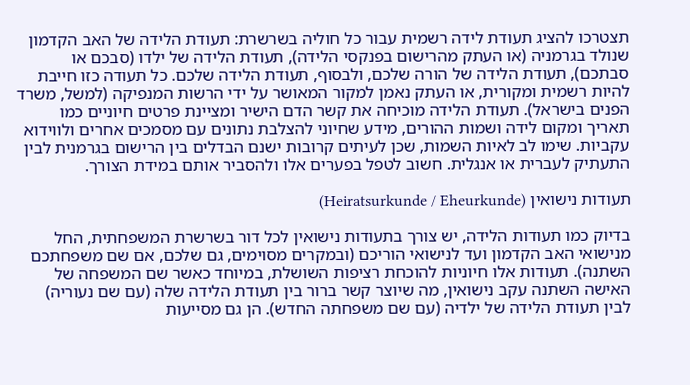תצטרכו להציג תעודת לידה רשמית עבור כל חוליה בשרשרת: תעודת הלידה של האב הקדמון שנולד בגרמניה (או העתק מהרישום בפנקסי הלידה), תעודת הלידה של ילדו (סבכם או סבתכם), תעודת הלידה של הורה שלכם, ולבסוף, תעודת הלידה שלכם. כל תעודה כזו חייבת להיות רשמית ומקורית, או העתק נאמן למקור המאושר על ידי הרשות המנפיקה (למשל, משרד הפנים בישראל). תעודת הלידה מוכיחה את קשר הדם הישיר ומציינת פרטים חיוניים כמו תאריך ומקום לידה ושמות ההורים, מידע שחיוני להצלבת נתונים עם מסמכים אחרים ולווידוא עקביות. שימו לב לאיות השמות, שכן לעיתים קרובות ישנם הבדלים בין הרישום בגרמנית לבין התעתיק לעברית או אנגלית. חשוב לטפל בפערים אלו ולהסביר אותם במידת הצורך.

תעודות נישואין (Heiratsurkunde / Eheurkunde)

בדיוק כמו תעודות הלידה, יש צורך בתעודות נישואין לכל דור בשרשרת המשפחתית, החל מנישואי האב הקדמון ועד לנישואי הוריכם (ובמקרים מסוימים, גם שלכם, אם שם משפחתכם השתנה). תעודות אלו חיוניות להוכחת רציפות השושלת, במיוחד כאשר שם המשפחה של האישה השתנה עקב נישואין, מה שיוצר קשר ברור בין תעודת הלידה שלה (עם שם נעוריה) לבין תעודת הלידה של ילדיה (עם שם משפחתה החדש). הן גם מסייעות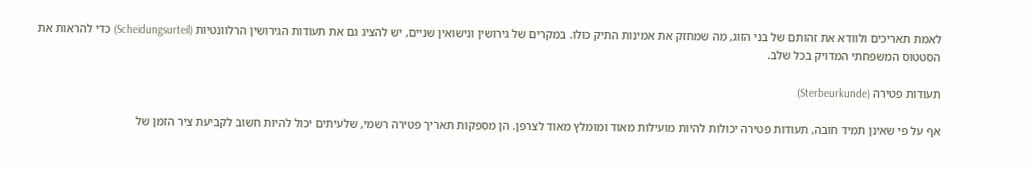לאמת תאריכים ולוודא את זהותם של בני הזוג, מה שמחזק את אמינות התיק כולו. במקרים של גירושין ונישואין שניים, יש להציג גם את תעודות הגירושין הרלוונטיות (Scheidungsurteil) כדי להראות את הסטטוס המשפחתי המדויק בכל שלב.

תעודות פטירה (Sterbeurkunde)

אף על פי שאינן תמיד חובה, תעודות פטירה יכולות להיות מועילות מאוד ומומלץ מאוד לצרפן. הן מספקות תאריך פטירה רשמי, שלעיתים יכול להיות חשוב לקביעת ציר הזמן של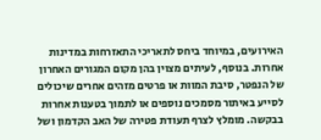האירועים, במיוחד ביחס לתאריכי התאזרחות במדינות אחרות. בנוסף, לעיתים מצוין בהן מקום המגורים האחרון של הנפטר, סיבת המוות או פרטים מזהים אחרים שיכולים לסייע באיתור מסמכים נוספים או לתמוך בטענות אחרות בבקשה. מומלץ לצרף תעודת פטירה של האב הקדמון ושל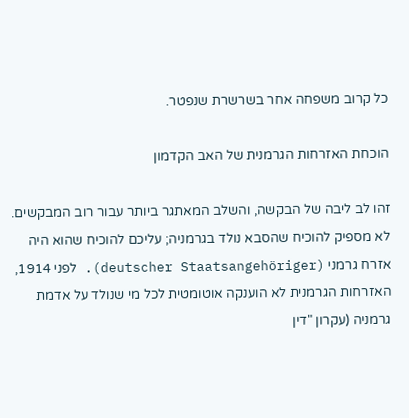כל קרוב משפחה אחר בשרשרת שנפטר.

הוכחת האזרחות הגרמנית של האב הקדמון

זהו לב ליבה של הבקשה, והשלב המאתגר ביותר עבור רוב המבקשים. לא מספיק להוכיח שהסבא נולד בגרמניה; עליכם להוכיח שהוא היה אזרח גרמני (deutscher Staatsangehöriger). לפני 1914, האזרחות הגרמנית לא הוענקה אוטומטית לכל מי שנולד על אדמת גרמניה (עקרון "דין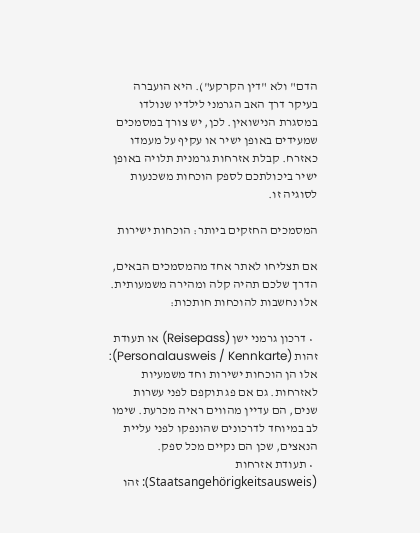הדם" ולא "דין הקרקע"). היא הועברה בעיקר דרך האב הגרמני לילדיו שנולדו במסגרת הנישואין. לכן, יש צורך במסמכים שמעידים באופן ישיר או עקיף על מעמדו כאזרח. קבלת אזרחות גרמנית תלויה באופן ישיר ביכולתכם לספק הוכחות משכנעות לסוגיה זו.

המסמכים החזקים ביותר: הוכחות ישירות

אם תצליחו לאתר אחד מהמסמכים הבאים, הדרך שלכם תהיה קלה ומהירה משמעותית. אלו נחשבות להוכחות חותכות:

  • דרכון גרמני ישן (Reisepass) או תעודת זהות (Personalausweis / Kennkarte): אלו הן הוכחות ישירות וחד משמעיות לאזרחות. גם אם פג תוקפם לפני עשרות שנים, הם עדיין מהווים ראיה מכרעת. שימו לב במיוחד לדרכונים שהונפקו לפני עליית הנאצים, שכן הם נקיים מכל ספק.
  • תעודת אזרחות (Staatsangehörigkeitsausweis): זהו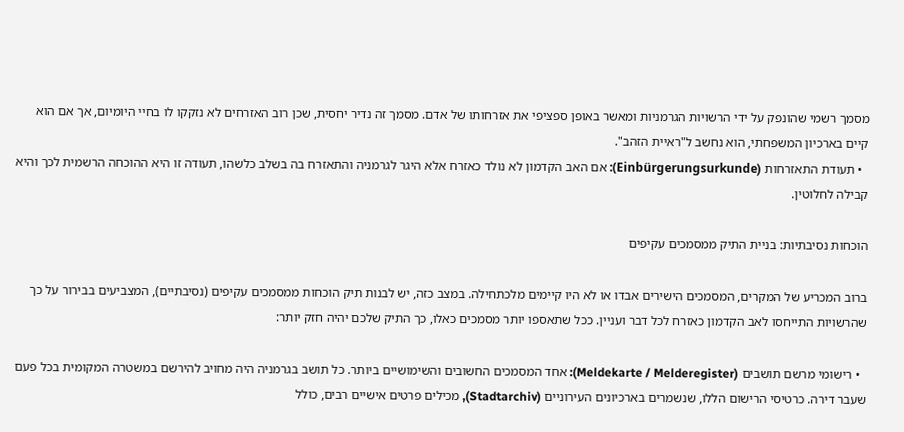מסמך רשמי שהונפק על ידי הרשויות הגרמניות ומאשר באופן ספציפי את אזרחותו של אדם. מסמך זה נדיר יחסית, שכן רוב האזרחים לא נזקקו לו בחיי היומיום, אך אם הוא קיים בארכיון המשפחתי, הוא נחשב ל"ראיית הזהב".
  • תעודת התאזרחות (Einbürgerungsurkunde): אם האב הקדמון לא נולד כאזרח אלא היגר לגרמניה והתאזרח בה בשלב כלשהו, תעודה זו היא ההוכחה הרשמית לכך והיא קבילה לחלוטין.

הוכחות נסיבתיות: בניית התיק ממסמכים עקיפים

ברוב המכריע של המקרים, המסמכים הישירים אבדו או לא היו קיימים מלכתחילה. במצב כזה, יש לבנות תיק הוכחות ממסמכים עקיפים (נסיבתיים), המצביעים בבירור על כך שהרשויות התייחסו לאב הקדמון כאזרח לכל דבר ועניין. ככל שתאספו יותר מסמכים כאלו, כך התיק שלכם יהיה חזק יותר:

  • רישומי מרשם תושבים (Meldekarte / Melderegister): אחד המסמכים החשובים והשימושיים ביותר. כל תושב בגרמניה היה מחויב להירשם במשטרה המקומית בכל פעם שעבר דירה. כרטיסי הרישום הללו, שנשמרים בארכיונים העירוניים (Stadtarchiv), מכילים פרטים אישיים רבים, כולל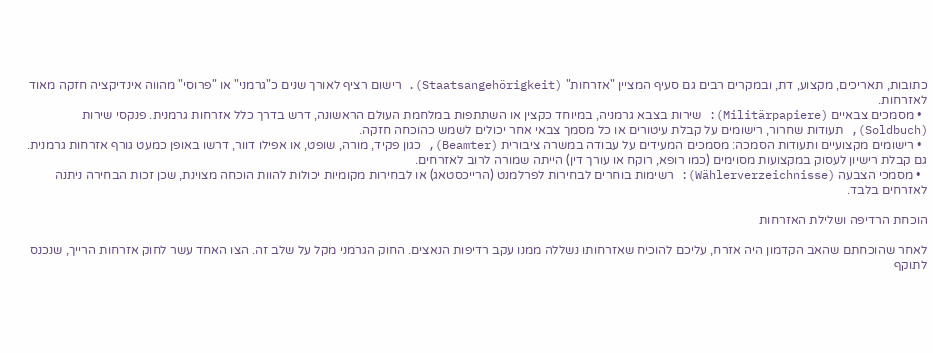כתובות, תאריכים, מקצוע, דת, ובמקרים רבים גם סעיף המציין "אזרחות" (Staatsangehörigkeit). רישום רציף לאורך שנים כ"גרמני" או "פרוסי" מהווה אינדיקציה חזקה מאוד לאזרחות.
  • מסמכים צבאיים (Militärpapiere): שירות בצבא גרמניה, במיוחד כקצין או השתתפות במלחמת העולם הראשונה, דרש בדרך כלל אזרחות גרמנית. פנקסי שירות (Soldbuch), תעודות שחרור, רישומים על קבלת עיטורים או כל מסמך צבאי אחר יכולים לשמש כהוכחה חזקה.
  • רישומים מקצועיים ותעודות הסמכה: מסמכים המעידים על עבודה במשרה ציבורית (Beamter), כגון פקיד, מורה, שופט, או אפילו דוור, דרשו באופן כמעט גורף אזרחות גרמנית. גם קבלת רישיון לעסוק במקצועות מסוימים (כמו רופא, רוקח או עורך דין) הייתה שמורה לרוב לאזרחים.
  • מסמכי הצבעה (Wählerverzeichnisse): רשימות בוחרים לבחירות לפרלמנט (הרייכסטאג) או לבחירות מקומיות יכולות להוות הוכחה מצוינת, שכן זכות הבחירה ניתנה לאזרחים בלבד.

הוכחת הרדיפה ושלילת האזרחות

לאחר שהוכחתם שהאב הקדמון היה אזרח, עליכם להוכיח שאזרחותו נשללה ממנו עקב רדיפות הנאצים. החוק הגרמני מקל על שלב זה. הצו האחד עשר לחוק אזרחות הרייך, שנכנס לתוקף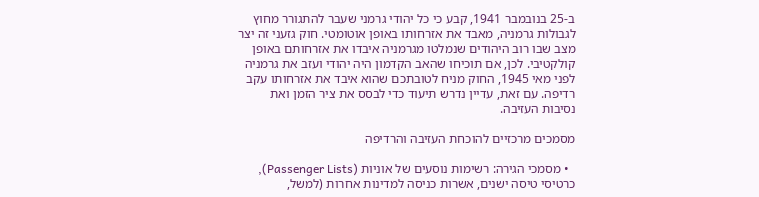ב-25 בנובמבר 1941, קבע כי כל יהודי גרמני שעבר להתגורר מחוץ לגבולות גרמניה, מאבד את אזרחותו באופן אוטומטי. חוק גזעני זה יצר מצב שבו רוב היהודים שנמלטו מגרמניה איבדו את אזרחותם באופן קולקטיבי. לכן, אם תוכיחו שהאב הקדמון היה יהודי ועזב את גרמניה לפני מאי 1945, החוק מניח לטובתכם שהוא איבד את אזרחותו עקב רדיפה. עם זאת, עדיין נדרש תיעוד כדי לבסס את ציר הזמן ואת נסיבות העזיבה.

מסמכים מרכזיים להוכחת העזיבה והרדיפה

  • מסמכי הגירה: רשימות נוסעים של אוניות (Passenger Lists), כרטיסי טיסה ישנים, אשרות כניסה למדינות אחרות (למשל,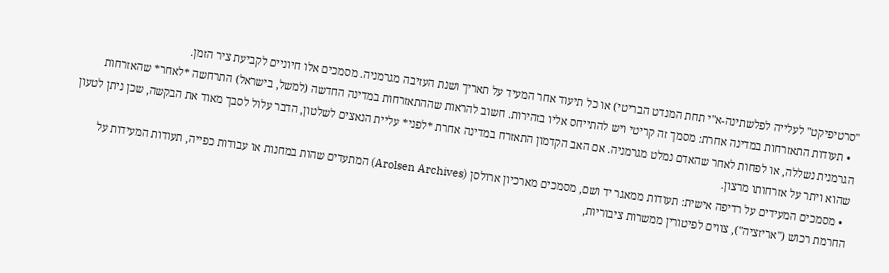"סרטיפיקט" לעלייה לפלשתינה-א"י תחת המנדט הבריטי) או כל תיעוד אחר המעיד על תאריך ושנת העזיבה מגרמניה. מסמכים אלו חיוניים לקביעת ציר הזמן.
  • תעודות התאזרחות במדינה אחרת: מסמך זה קריטי ויש להתייחס אליו בזהירות. חשוב להראות שההתאזרחות במדינה החדשה (למשל, בישראל) התרחשה *לאחר* שהאזרחות הגרמנית נשללה, או לפחות לאחר שהאדם נמלט מגרמניה. אם האב הקדמון התאזרח במדינה אחרת *לפני* עליית הנאצים לשלטון, הדבר עלול לסבך מאוד את הבקשה, שכן ניתן לטעון שהוא ויתר על אזרחותו מרצון.
  • מסמכים המעידים על רדיפה אישית: תעודות ממאגר יד ושם, מסמכים מארכיון ארולסן (Arolsen Archives) המתעדים שהות במחנות או עבודות כפייה, תעודות המעידות על החרמת רכוש ("אריזציה"), צווים לפיטורין ממשרות ציבוריות,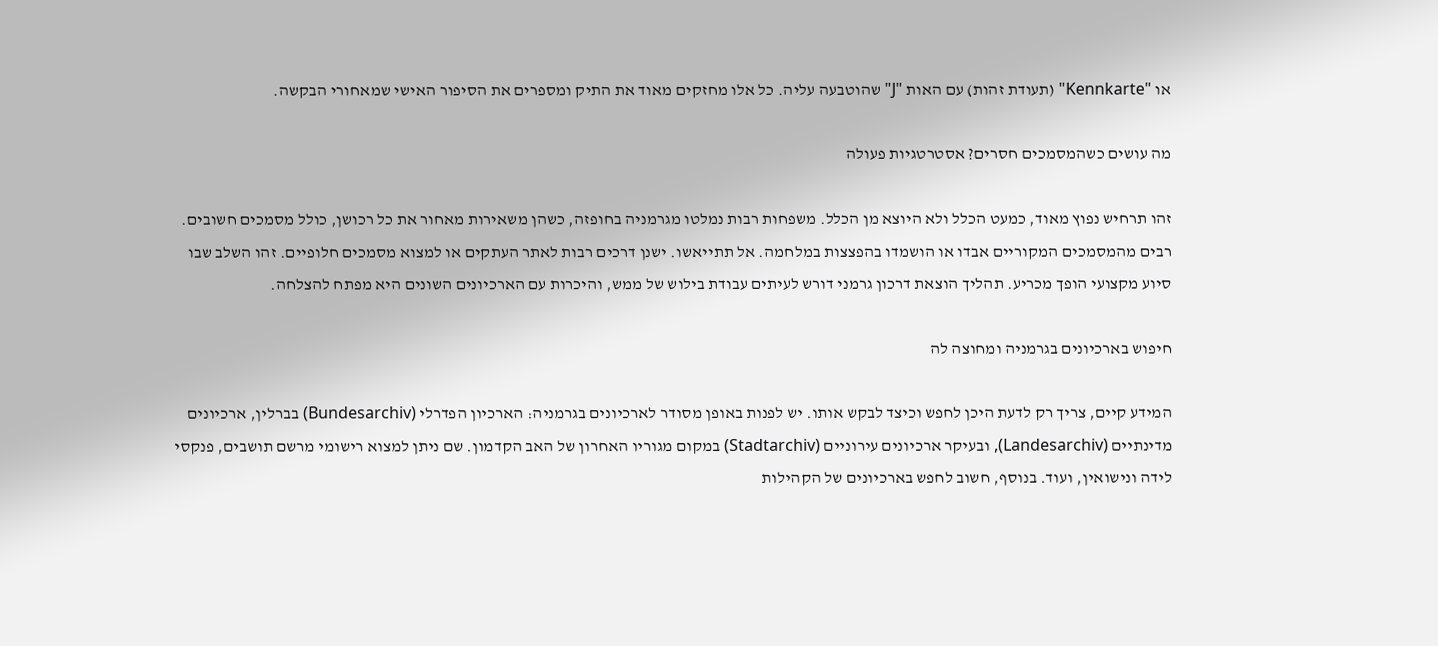או "Kennkarte" (תעודת זהות) עם האות "J" שהוטבעה עליה. כל אלו מחזקים מאוד את התיק ומספרים את הסיפור האישי שמאחורי הבקשה.

מה עושים כשהמסמכים חסרים? אסטרטגיות פעולה

זהו תרחיש נפוץ מאוד, כמעט הכלל ולא היוצא מן הכלל. משפחות רבות נמלטו מגרמניה בחופזה, כשהן משאירות מאחור את כל רכושן, כולל מסמכים חשובים. רבים מהמסמכים המקוריים אבדו או הושמדו בהפצצות במלחמה. אל תתייאשו. ישנן דרכים רבות לאתר העתקים או למצוא מסמכים חלופיים. זהו השלב שבו סיוע מקצועי הופך מכריע. תהליך הוצאת דרכון גרמני דורש לעיתים עבודת בילוש של ממש, והיכרות עם הארכיונים השונים היא מפתח להצלחה.

חיפוש בארכיונים בגרמניה ומחוצה לה

המידע קיים, צריך רק לדעת היכן לחפש וכיצד לבקש אותו. יש לפנות באופן מסודר לארכיונים בגרמניה: הארכיון הפדרלי (Bundesarchiv) בברלין, ארכיונים מדינתיים (Landesarchiv), ובעיקר ארכיונים עירוניים (Stadtarchiv) במקום מגוריו האחרון של האב הקדמון. שם ניתן למצוא רישומי מרשם תושבים, פנקסי לידה ונישואין, ועוד. בנוסף, חשוב לחפש בארכיונים של הקהילות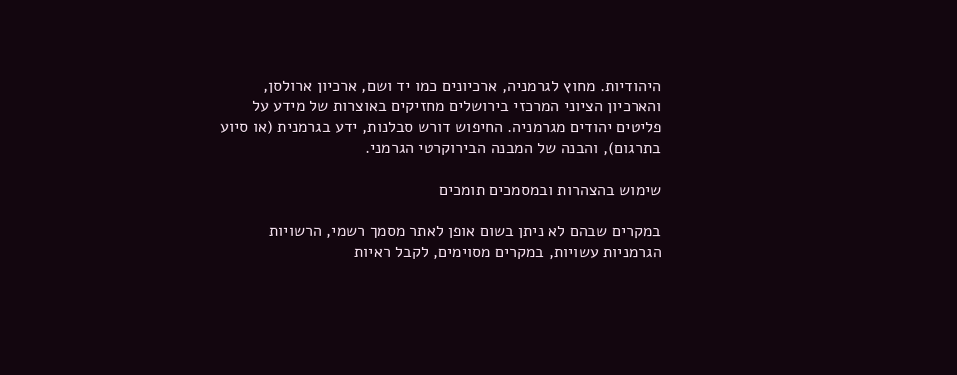היהודיות. מחוץ לגרמניה, ארכיונים כמו יד ושם, ארכיון ארולסן, והארכיון הציוני המרכזי בירושלים מחזיקים באוצרות של מידע על פליטים יהודים מגרמניה. החיפוש דורש סבלנות, ידע בגרמנית (או סיוע בתרגום), והבנה של המבנה הבירוקרטי הגרמני.

שימוש בהצהרות ובמסמכים תומכים

במקרים שבהם לא ניתן בשום אופן לאתר מסמך רשמי, הרשויות הגרמניות עשויות, במקרים מסוימים, לקבל ראיות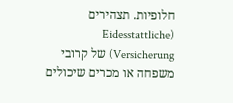חלופיות. תצהירים (Eidesstattliche Versicherung) של קרובי משפחה או מכרים שיכולים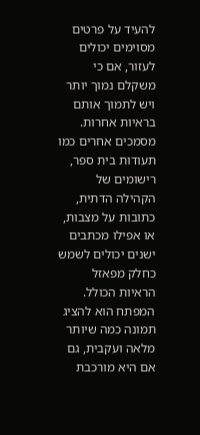להעיד על פרטים מסוימים יכולים לעזור, אם כי משקלם נמוך יותר ויש לתמוך אותם בראיות אחרות. מסמכים אחרים כמו תעודות בית ספר, רישומים של הקהילה הדתית, כתובות על מצבות, או אפילו מכתבים ישנים יכולים לשמש כחלק מפאזל הראיות הכולל. המפתח הוא להציג תמונה כמה שיותר מלאה ועקבית, גם אם היא מורכבת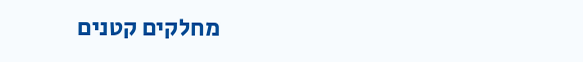מחלקים קטנים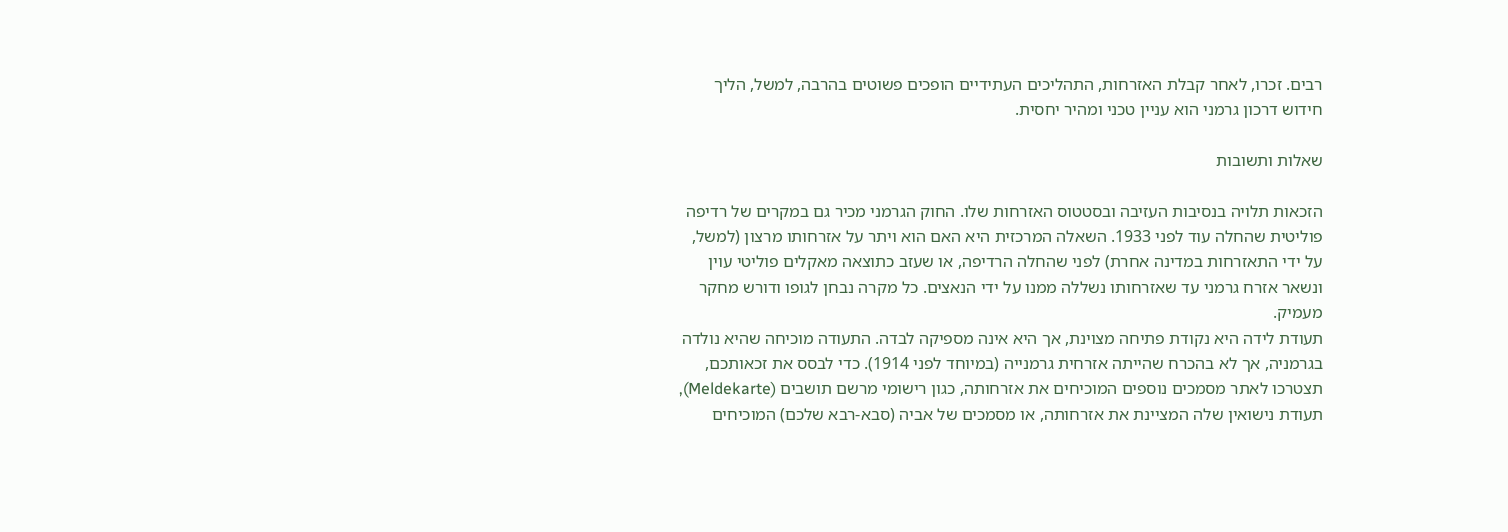רבים. זכרו, לאחר קבלת האזרחות, התהליכים העתידיים הופכים פשוטים בהרבה, למשל, הליך חידוש דרכון גרמני הוא עניין טכני ומהיר יחסית.

שאלות ותשובות

הזכאות תלויה בנסיבות העזיבה ובסטטוס האזרחות שלו. החוק הגרמני מכיר גם במקרים של רדיפה פוליטית שהחלה עוד לפני 1933. השאלה המרכזית היא האם הוא ויתר על אזרחותו מרצון (למשל, על ידי התאזרחות במדינה אחרת) לפני שהחלה הרדיפה, או שעזב כתוצאה מאקלים פוליטי עוין ונשאר אזרח גרמני עד שאזרחותו נשללה ממנו על ידי הנאצים. כל מקרה נבחן לגופו ודורש מחקר מעמיק.
תעודת לידה היא נקודת פתיחה מצוינת, אך היא אינה מספיקה לבדה. התעודה מוכיחה שהיא נולדה בגרמניה, אך לא בהכרח שהייתה אזרחית גרמנייה (במיוחד לפני 1914). כדי לבסס את זכאותכם, תצטרכו לאתר מסמכים נוספים המוכיחים את אזרחותה, כגון רישומי מרשם תושבים (Meldekarte), תעודת נישואין שלה המציינת את אזרחותה, או מסמכים של אביה (סבא-רבא שלכם) המוכיחים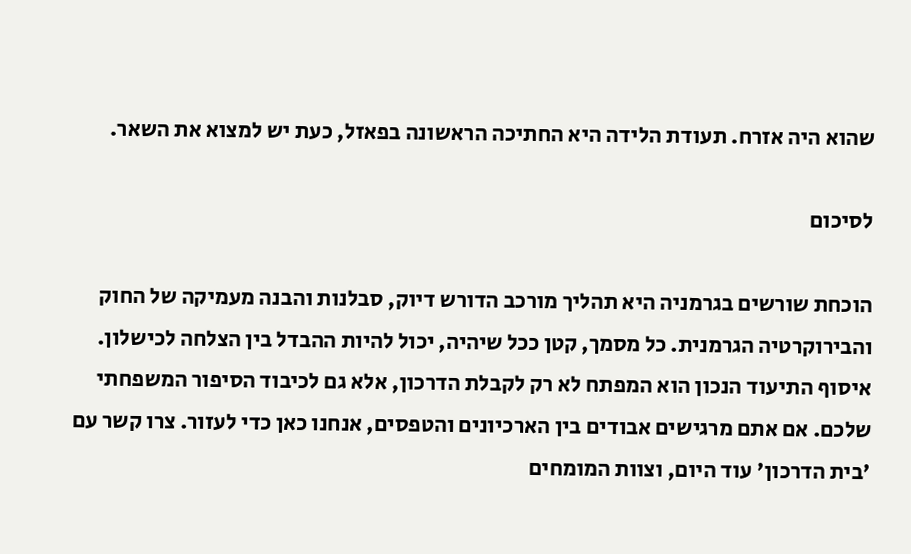שהוא היה אזרח. תעודת הלידה היא החתיכה הראשונה בפאזל, כעת יש למצוא את השאר.

לסיכום

הוכחת שורשים בגרמניה היא תהליך מורכב הדורש דיוק, סבלנות והבנה מעמיקה של החוק והבירוקרטיה הגרמנית. כל מסמך, קטן ככל שיהיה, יכול להיות ההבדל בין הצלחה לכישלון. איסוף התיעוד הנכון הוא המפתח לא רק לקבלת הדרכון, אלא גם לכיבוד הסיפור המשפחתי שלכם. אם אתם מרגישים אבודים בין הארכיונים והטפסים, אנחנו כאן כדי לעזור. צרו קשר עם 'בית הדרכון' עוד היום, וצוות המומחים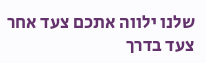שלנו ילווה אתכם צעד אחר צעד בדרך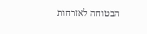הבטוחה לאזרחות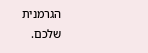הגרמנית שלכם.